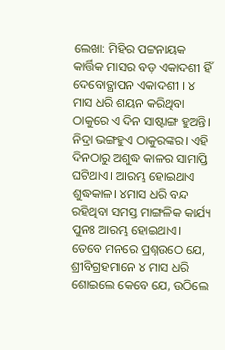ଲେଖା: ମିହିର ପଟ୍ଟନାୟକ
କାର୍ତ୍ତିକ ମାସର ବଡ଼ ଏକାଦଶୀ ହିଁ ଦେବୋତ୍ଥାପନ ଏକାଦଶୀ । ୪ ମାସ ଧରି ଶୟନ କରିଥିବା ଠାକୁରେ ଏ ଦିନ ସାଷ୍ଟାଙ୍ଗ ହୁଅନ୍ତି। ନିଦ୍ରା ଭଙ୍ଗହୁଏ ଠାକୁରଙ୍କର। ଏହି ଦିନଠାରୁ ଅଶୁଦ୍ଧ କାଳର ସାମାପ୍ତି ଘଟିଥାଏ। ଆରମ୍ଭ ହୋଇଥାଏ ଶୁଦ୍ଧକାଳ। ୪ମାସ ଧରି ବନ୍ଦ ରହିଥିବା ସମସ୍ତ ମାଙ୍ଗଳିକ କାର୍ଯ୍ୟ ପୁନଃ ଆରମ୍ଭ ହୋଇଥାଏ। ତେବେ ମନରେ ପ୍ରଶ୍ନଉଠେ ଯେ, ଶ୍ରୀବିଗ୍ରହମାନେ ୪ ମାସ ଧରି ଶୋଇଲେ କେବେ ଯେ, ଉଠିଲେ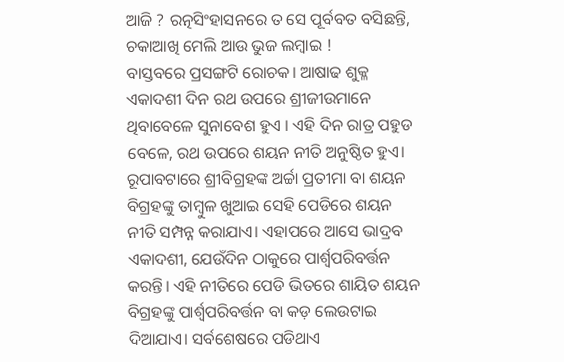ଆଜି ? ରତ୍ନସିଂହାସନରେ ତ ସେ ପୂର୍ବବତ ବସିଛନ୍ତି, ଚକାଆଖି ମେଲି ଆଉ ଭୁଜ ଲମ୍ବାଇ !
ବାସ୍ତବରେ ପ୍ରସଙ୍ଗଟି ରୋଚକ। ଆଷାଢ ଶୁକ୍ଳ ଏକାଦଶୀ ଦିନ ରଥ ଉପରେ ଶ୍ରୀଜୀଉମାନେ ଥିବାବେଳେ ସୁନାବେଶ ହୁଏ । ଏହି ଦିନ ରାତ୍ର ପହୁଡ ବେଳେ, ରଥ ଉପରେ ଶୟନ ନୀତି ଅନୁଷ୍ଠିତ ହୁଏ। ରୂପାବଟାରେ ଶ୍ରୀବିଗ୍ରହଙ୍କ ଅର୍ଚ୍ଚା ପ୍ରତୀମା ବା ଶୟନ ବିଗ୍ରହଙ୍କୁ ତାମ୍ବୁଳ ଖୁଆଇ ସେହି ପେଡିରେ ଶୟନ ନୀତି ସମ୍ପନ୍ନ କରାଯାଏ। ଏହାପରେ ଆସେ ଭାଦ୍ରବ ଏକାଦଶୀ, ଯେଉଁଦିନ ଠାକୁରେ ପାର୍ଶ୍ଵପରିବର୍ତ୍ତନ କରନ୍ତି। ଏହି ନୀତିରେ ପେଡି ଭିତରେ ଶାୟିତ ଶୟନ ବିଗ୍ରହଙ୍କୁ ପାର୍ଶ୍ଵପରିବର୍ତ୍ତନ ବା କଡ଼ ଲେଉଟାଇ ଦିଆଯାଏ। ସର୍ବଶେଷରେ ପଡିଥାଏ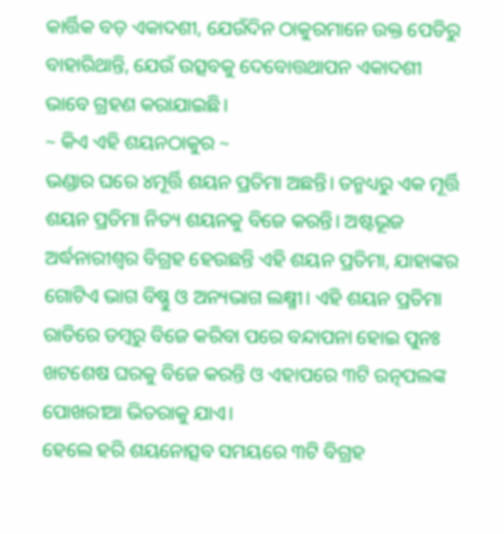କାର୍ତ୍ତିକ ବଡ଼ ଏକାଦଶୀ, ଯେଉଁଦିନ ଠାକୁରମାନେ ଉକ୍ତ ପେଡିରୁ ବାହାରିଥାନ୍ତି, ଯେଉଁ ଉତ୍ସବକୁ ଦେବୋତ୍ତଥାପନ ଏକାଦଶୀ ଭାବେ ଗ୍ରହଣ କରାଯାଇଛି।
~ କିଏ ଏହି ଶୟନଠାକୁର ~
ଭଣ୍ଡାର ଘରେ ୪ମୂର୍ତ୍ତି ଶୟନ ପ୍ରତିମା ଅଛନ୍ତି। ତନ୍ମଧ୍ୟରୁ ଏକ ମୂର୍ତ୍ତି ଶୟନ ପ୍ରତିମା ନିତ୍ୟ ଶୟନକୁ ବିଜେ କରନ୍ତି। ଅଷ୍ଟଭୂଜ ଅର୍ଦ୍ଧନାରୀଶ୍ବର ବିଗ୍ରହ ହେଉଛନ୍ତି ଏହି ଶୟନ ପ୍ରତିମା, ଯାହାଙ୍କର ଗୋଟିଏ ଭାଗ ବିଷ୍ଣୁ ଓ ଅନ୍ୟଭାଗ ଲକ୍ଷ୍ମୀ। ଏହି ଶୟନ ପ୍ରତିମା ରାତିରେ ଡମ୍ବରୁ ବିଜେ କରିବା ପରେ ବନ୍ଦାପନା ହୋଇ ପୁନଃ ଖଟଶେଷ ଘରକୁ ବିଜେ କରନ୍ତି ଓ ଏହାପରେ ୩ଟି ରତ୍ନପଲଙ୍କ ପୋଖରୀଆ ଭିତରାକୁ ଯାଏ।
ହେଲେ ହରି ଶୟନୋତ୍ସବ ସମୟରେ ୩ଟି ବିଗ୍ରହ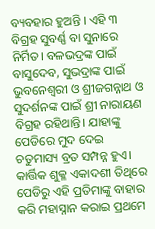ବ୍ୟବହାର ହୁଅନ୍ତି । ଏହି ୩ ବିଗ୍ରହ ସୁବର୍ଣ୍ଣ ବା ସୁନାରେ ନିର୍ମିତ। ବଳଭଦ୍ରଙ୍କ ପାଇଁ ବାସୁଦେବ, ସୁଭଦ୍ରାଙ୍କ ପାଇଁ ଭୁବନେଶ୍ବରୀ ଓ ଶ୍ରୀଜଗନ୍ନାଥ ଓ ସୁଦର୍ଶନଙ୍କ ପାଇଁ ଶ୍ରୀ ନାରାୟଣ ବିଗ୍ରହ ରହିଥାନ୍ତି। ଯାହାଙ୍କୁ ପେଡିରେ ମୁଦ ଦେଇ ଚତୁମାସ୍ୟ ବ୍ରତ ସମ୍ପନ୍ନ ହୁଏ।
କାର୍ତ୍ତିକ ଶୁକ୍ଳ ଏକାଦଶୀ ତିଥିରେ ପେଡିରୁ ଏହି ପ୍ରତିମାଙ୍କୁ ବାହାର କରି ମହାସ୍ନାନ କରାଇ ପ୍ରଥମେ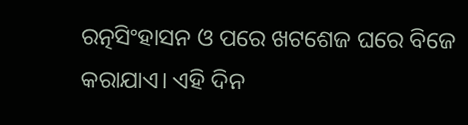ରତ୍ନସିଂହାସନ ଓ ପରେ ଖଟଶେଜ ଘରେ ବିଜେ କରାଯାଏ। ଏହି ଦିନ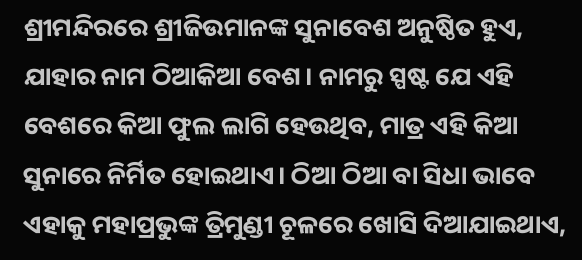ଶ୍ରୀମନ୍ଦିରରେ ଶ୍ରୀଜିଉମାନଙ୍କ ସୁନାବେଶ ଅନୁଷ୍ଠିତ ହୁଏ, ଯାହାର ନାମ ଠିଆକିଆ ବେଶ। ନାମରୁ ସ୍ପଷ୍ଟ ଯେ ଏହି ବେଶରେ କିଆ ଫୁଲ ଲାଗି ହେଉଥିବ, ମାତ୍ର ଏହି କିଆ ସୁନାରେ ନିର୍ମିତ ହୋଇଥାଏ। ଠିଆ ଠିଆ ବା ସିଧା ଭାବେ ଏହାକୁ ମହାପ୍ରଭୁଙ୍କ ତ୍ରିମୁଣ୍ଡୀ ଚୂଳରେ ଖୋସି ଦିଆଯାଇଥାଏ,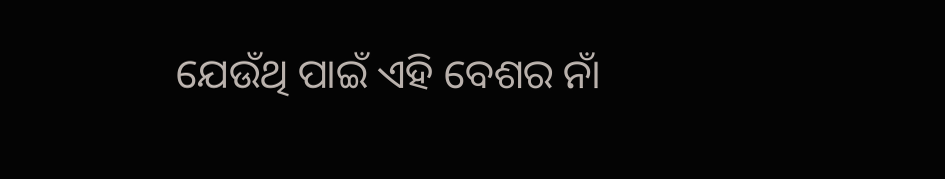ଯେଉଁଥି ପାଇଁ ଏହି ବେଶର ନାଁ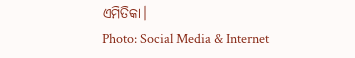ଏମିତିକା।
Photo: Social Media & Internet